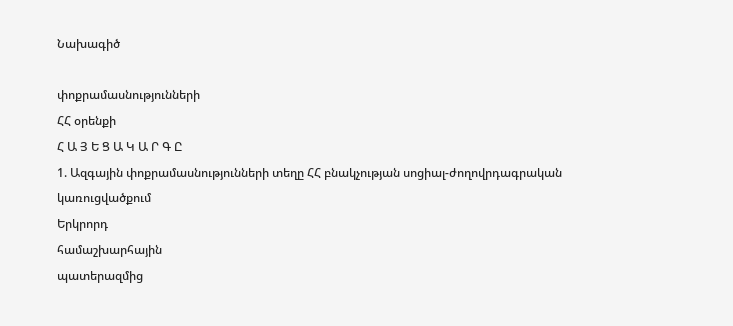Նախագիծ

փոքրամասնությունների
ՀՀ օրենքի
Հ Ա Յ Ե Ց Ա Կ Ա Ր Գ Ը
1. Ազգային փոքրամասնությունների տեղը ՀՀ բնակչության սոցիալ-ժողովրդագրական կառուցվածքում
Երկրորդ
համաշխարհային
պատերազմից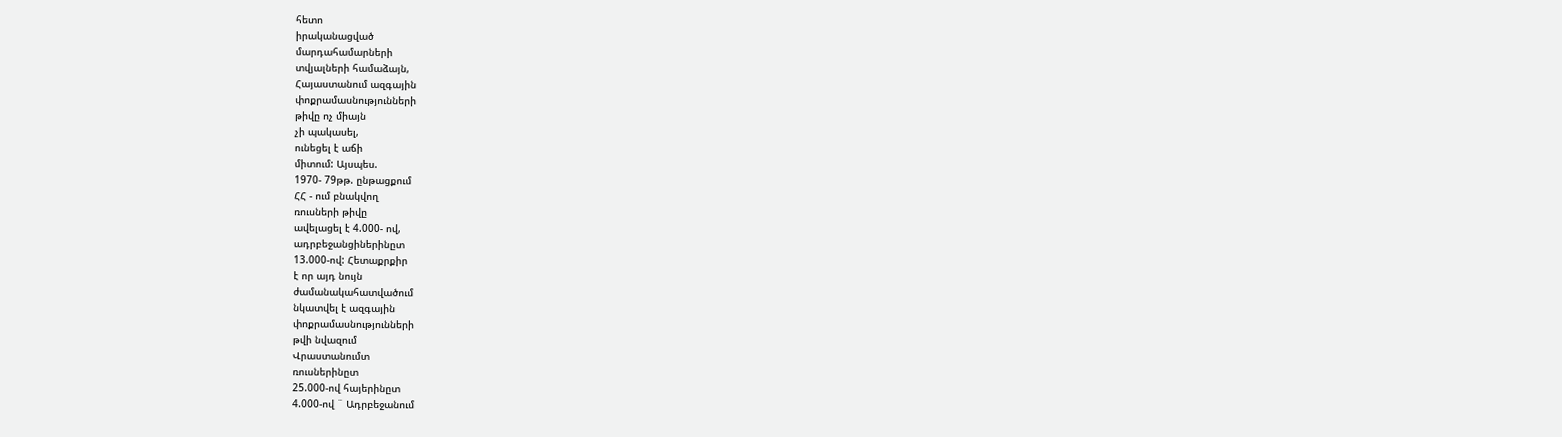հետո
իրականացված
մարդահամարների
տվյալների համաձայն,
Հայաստանում ազգային
փոքրամասնությունների
թիվը ոչ միայն
չի պակասել,
ունեցել է աճի
միտում: Այսպես.
1970- 79թթ. ընթացքում
ՀՀ - ում բնակվող
ռուսների թիվը
ավելացել է 4.000- ով,
ադրբեջանցիներինըտ
13.000-ով: Հետաքրքիր
է որ այդ նույն
ժամանակահատվածում
նկատվել է ազգային
փոքրամասնությունների
թվի նվազում
Վրաստանումտ
ռուսներինըտ
25.000-ով հայերինըտ
4.000-ով ¨ Ադրբեջանում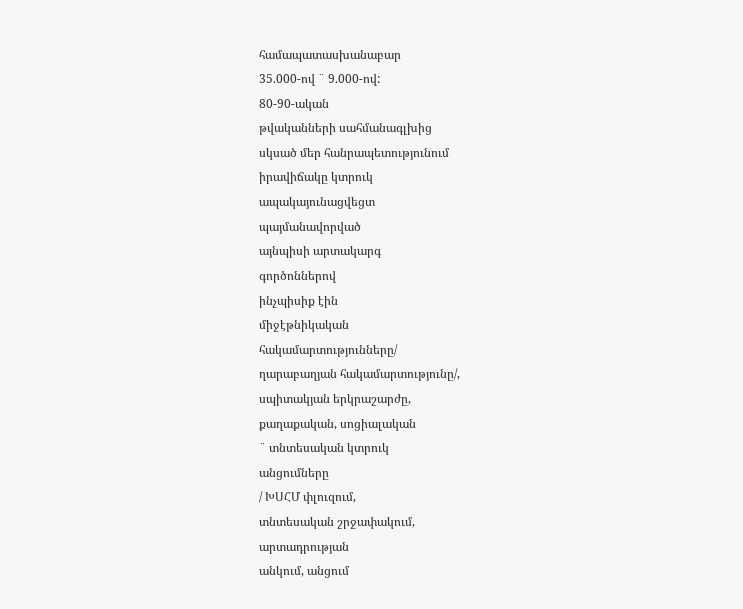համապատասխանաբար
35.000-ով ¨ 9.000-ով:
80-90-ական
թվականների սահմանագլխից
սկսած մեր հանրապետությունում
իրավիճակը կտրուկ
ապակայունացվեցտ
պայմանավորված
այնպիսի արտակարգ
գործոններով
ինչպիսիք էին
միջէթնիկական
հակամարտությունները/
ղարաբաղյան հակամարտությունը/,
սպիտակյան երկրաշարժը,
քաղաքական, սոցիալական
¨ տնտեսական կտրուկ
անցումները
/ ԽՍՀՄ փլուզում,
տնտեսական շրջափակում,
արտադրության
անկում, անցում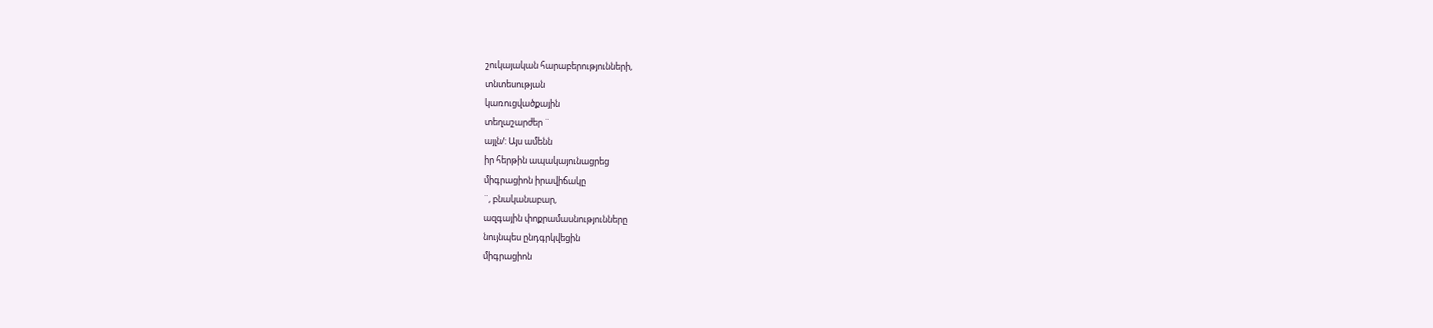շուկայական հարաբերությունների,
տնտեսության
կառուցվածքային
տեղաշարժեր ¨
այլն/: Այս ամենն
իր հերթին ապակայունացրեց
միգրացիոն իրավիճակը
¨, բնականաբար,
ազգային փոքրամասնությունները
նույնպես ընդգրկվեցին
միգրացիոն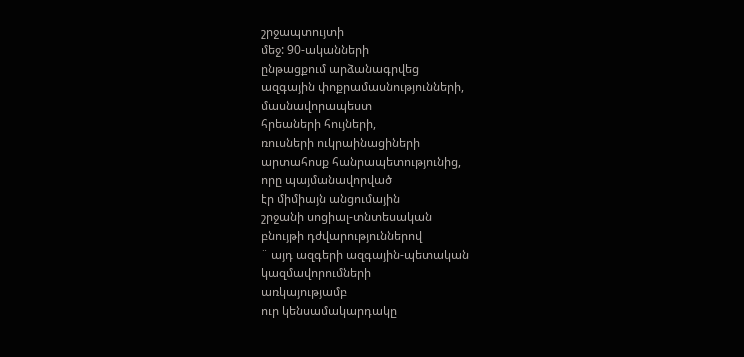շրջապտույտի
մեջ: 90-ականների
ընթացքում արձանագրվեց
ազգային փոքրամասնությունների,
մասնավորապեստ
հրեաների հույների,
ռուսների ուկրաինացիների
արտահոսք հանրապետությունից,
որը պայմանավորված
էր միմիայն անցումային
շրջանի սոցիալ-տնտեսական
բնույթի դժվարություններով
¨ այդ ազգերի ազգային-պետական
կազմավորումների
առկայությամբ
ուր կենսամակարդակը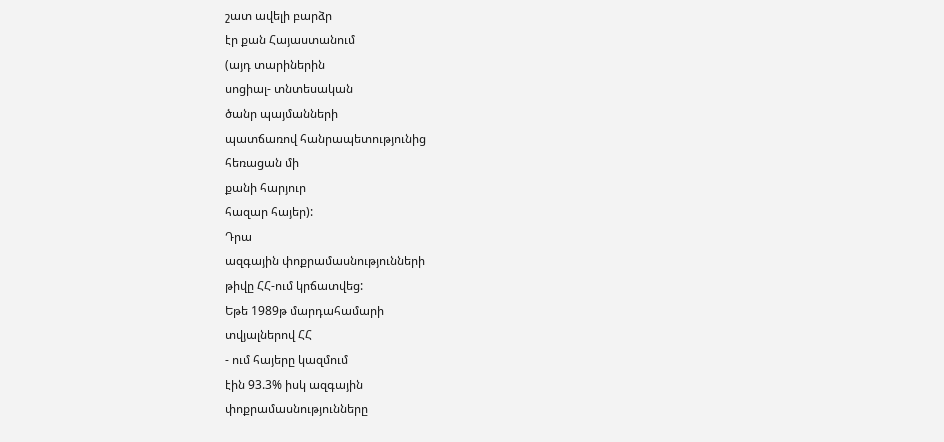շատ ավելի բարձր
էր քան Հայաստանում
(այդ տարիներին
սոցիալ- տնտեսական
ծանր պայմանների
պատճառով հանրապետությունից
հեռացան մի
քանի հարյուր
հազար հայեր):
Դրա
ազգային փոքրամասնությունների
թիվը ՀՀ-ում կրճատվեց:
Եթե 1989թ մարդահամարի
տվյալներով ՀՀ
- ում հայերը կազմում
էին 93.3% իսկ ազգային
փոքրամասնությունները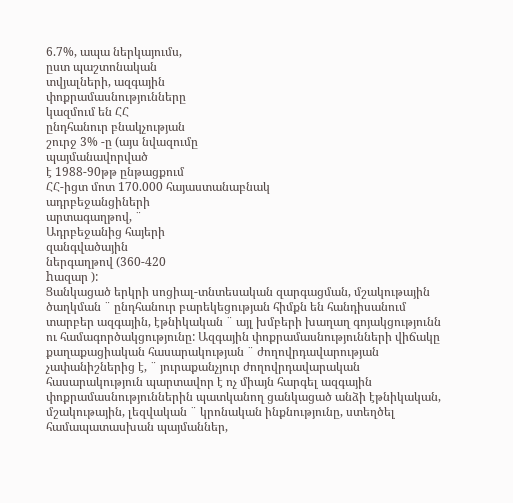6.7%, ապա ներկայումս,
ըստ պաշտոնական
տվյալների, ազգային
փոքրամասնությունները
կազմում են ՀՀ
ընդհանուր բնակչության
շուրջ 3% -ը (այս նվազումը
պայմանավորված
է 1988-90թթ ընթացքում
ՀՀ-իցտ մոտ 170.000 հայաստանաբնակ
ադրբեջանցիների
արտագաղթով, ¨
Ադրբեջանից հայերի
զանգվածային
ներգաղթով (360-420
hազար ):
Ցանկացած երկրի սոցիալ-տնտեսական զարգացման, մշակութային ծաղկման ¨ ընդհանուր բարեկեցության հիմքն են հանդիսանում տարբեր ազգային, էթնիկական ¨ այլ խմբերի խաղաղ գոյակցությունն ու համագործակցությունը: Ազգային փոքրամասնությունների վիճակը քաղաքացիական հասարակության ¨ ժողովրդավարության չափանիշներից է, ¨ յուրաքանչյուր ժողովրդավարական հասարակություն պարտավոր է ոչ միայն հարգել ազգային փոքրամասնություններին պատկանող ցանկացած անձի էթնիկական, մշակութային, լեզվական ¨ կրոնական ինքնությունը, ստեղծել համապատասխան պայմաններ,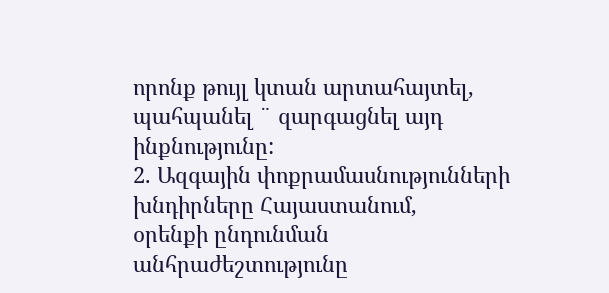որոնք թույլ կտան արտահայտել, պահպանել ¨ զարգացնել այդ ինքնությունը:
2. Ազգային փոքրամասնությունների
խնդիրները Հայաստանում,
օրենքի ընդունման
անհրաժեշտությունը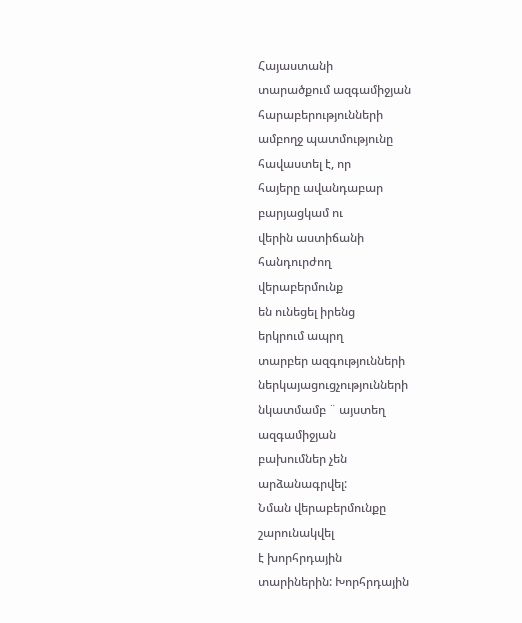Հայաստանի
տարածքում ազգամիջյան
հարաբերությունների
ամբողջ պատմությունը
հավաստել է, որ
հայերը ավանդաբար
բարյացկամ ու
վերին աստիճանի
հանդուրժող
վերաբերմունք
են ունեցել իրենց
երկրում ապրղ
տարբեր ազգությունների
ներկայացուցչությունների
նկատմամբ ¨ այստեղ
ազգամիջյան
բախումներ չեն
արձանագրվել:
Նման վերաբերմունքը
շարունակվել
է խորհրդային
տարիներին: Խորհրդային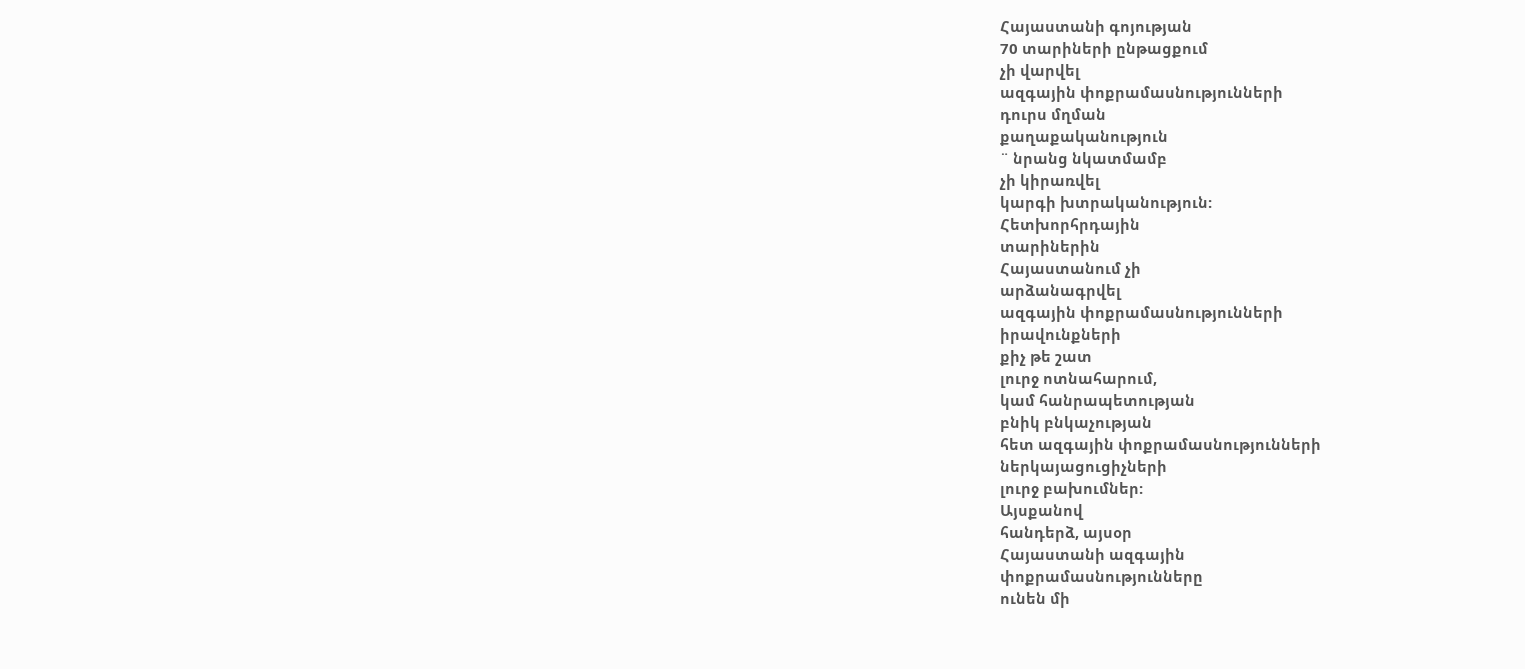Հայաստանի գոյության
70 տարիների ընթացքում
չի վարվել
ազգային փոքրամասնությունների
դուրս մղման
քաղաքականություն
¨ նրանց նկատմամբ
չի կիրառվել
կարգի խտրականություն:
Հետխորհրդային
տարիներին
Հայաստանում չի
արձանագրվել
ազգային փոքրամասնությունների
իրավունքների
քիչ թե շատ
լուրջ ոտնահարում,
կամ հանրապետության
բնիկ բնկաչության
հետ ազգային փոքրամասնությունների
ներկայացուցիչների
լուրջ բախումներ:
Այսքանով
հանդերձ, այսօր
Հայաստանի ազգային
փոքրամասնությունները
ունեն մի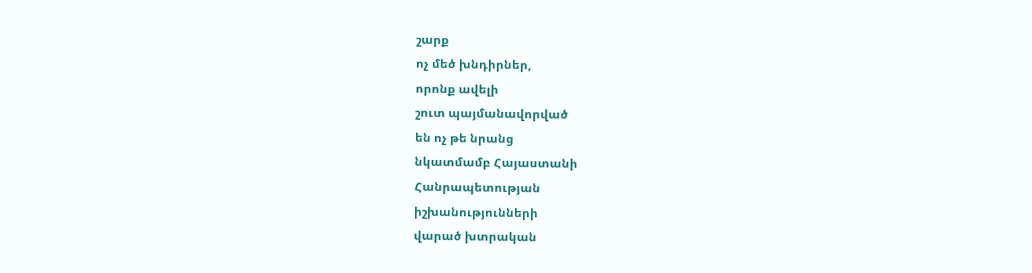շարք
ոչ մեծ խնդիրներ,
որոնք ավելի
շուտ պայմանավորված
են ոչ թե նրանց
նկատմամբ Հայաստանի
Հանրապետության
իշխանությունների
վարած խտրական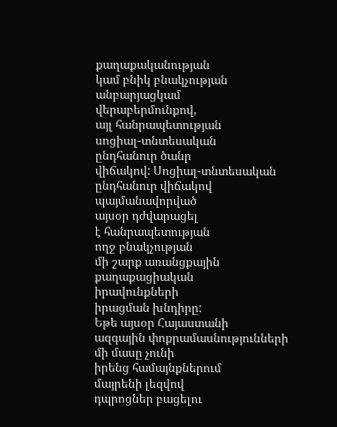քաղաքականության
կամ բնիկ բնակչության
անբարյացկամ
վերաբերմունքով,
այլ հանրապետության
սոցիալ-տնտեսական
ընդհանուր ծանր
վիճակով: Սոցիալ-տնտեսական
ընդհանուր վիճակով
պայմանավորված
այսօր դժվարացել
է հանրապետության
ողջ բնակչության
մի շարք առանցքային
քաղաքացիական
իրավունքների
իրացման խնդիրը:
Եթե այսօր Հայաստանի
ազգային փոքրամասնությունների
մի մասը չունի
իրենց համայնքներում
մայրենի լեզվով
դպրոցներ բացելու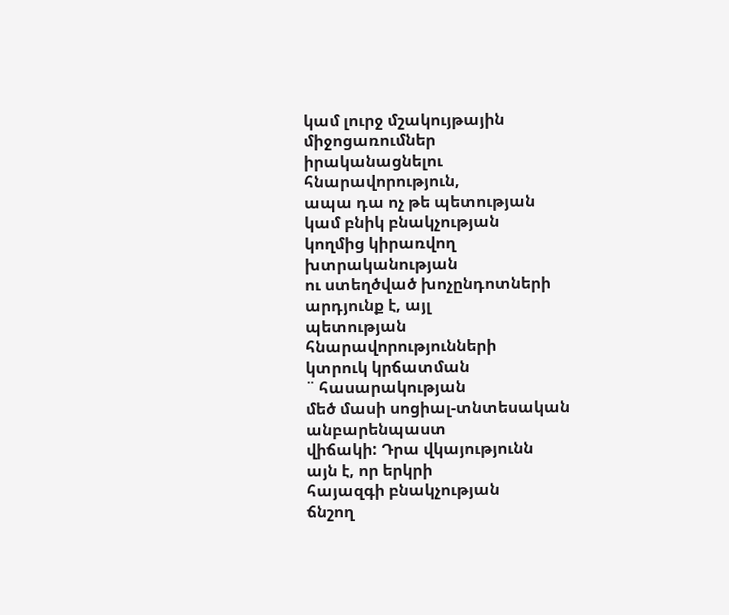կամ լուրջ մշակույթային
միջոցառումներ
իրականացնելու
հնարավորություն,
ապա դա ոչ թե պետության
կամ բնիկ բնակչության
կողմից կիրառվող
խտրականության
ու ստեղծված խոչընդոտների
արդյունք է, այլ
պետության հնարավորությունների
կտրուկ կրճատման
¨ հասարակության
մեծ մասի սոցիալ-տնտեսական
անբարենպաստ
վիճակի: Դրա վկայությունն
այն է, որ երկրի
հայազգի բնակչության
ճնշող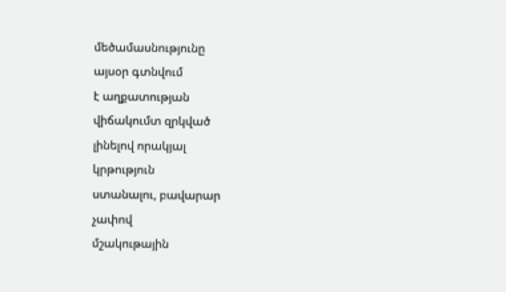մեծամասնությունը
այսօր գտնվում
է աղքատության
վիճակումտ զրկված
լինելով որակյալ
կրթություն
ստանալու, բավարար
չափով
մշակութային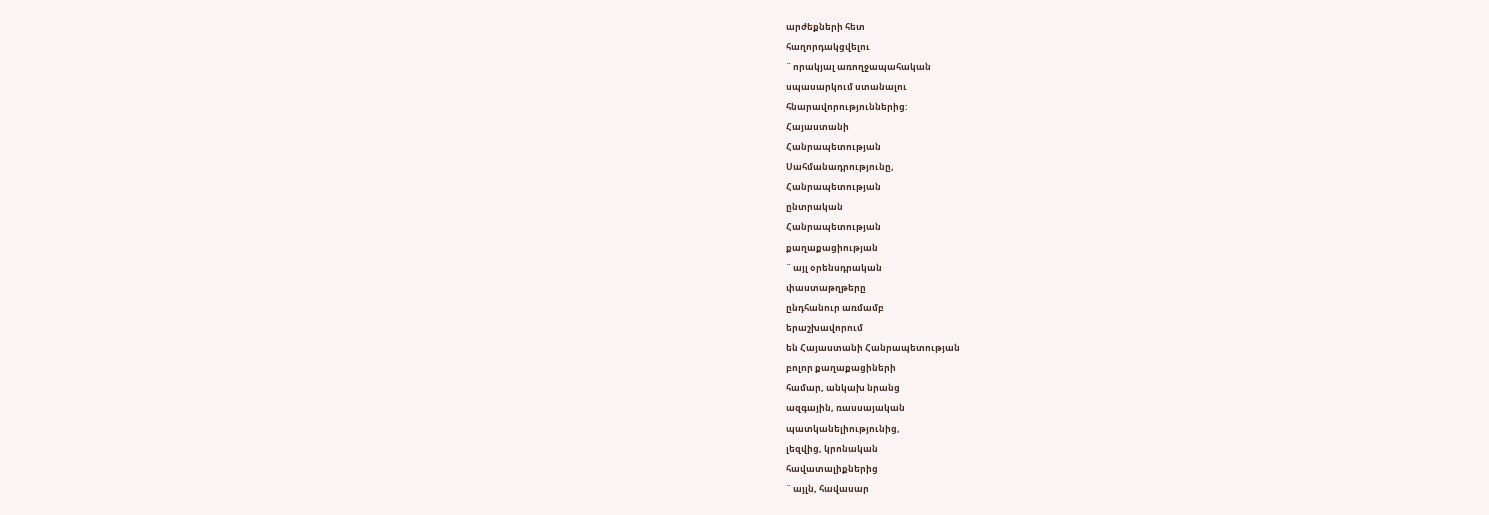արժեքների հետ
հաղորդակցվելու
¨ որակյալ առողջապահական
սպասարկում ստանալու
հնարավորություններից:
Հայաստանի
Հանրապետության
Սահմանադրությունը,
Հանրապետության
ընտրական
Հանրապետության
քաղաքացիության
¨ այլ օրենսդրական
փաստաթղթերը
ընդհանուր առմամբ
երաշխավորում
են Հայաստանի Հանրապետության
բոլոր քաղաքացիների
համար, անկախ նրանց
ազգային, ռասսայական
պատկանելիությունից,
լեզվից, կրոնական
հավատալիքներից
¨ այլն, հավասար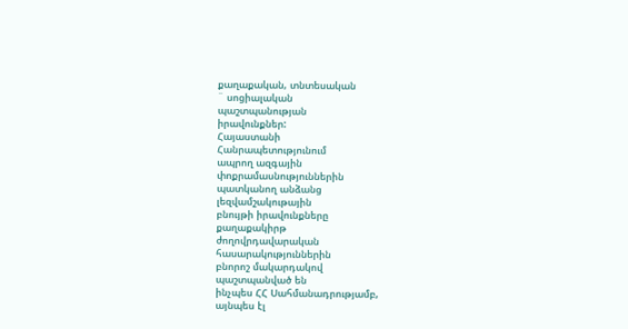քաղաքական, տնտեսական
¨ սոցիալական
պաշտպանության
իրավունքներ:
Հայաստանի
Հանրապետությունում
ապրող ազգային
փոքրամասնություններին
պատկանող անձանց
լեզվամշակութային
բնույթի իրավունքները
քաղաքակիրթ
ժողովրդավարական
հասարակություններին
բնորոշ մակարդակով
պաշտպանված են
ինչպես ՀՀ Սահմանադրությամբ,
այնպես էլ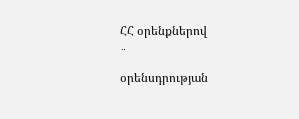ՀՀ օրենքներով
¨
օրենսդրության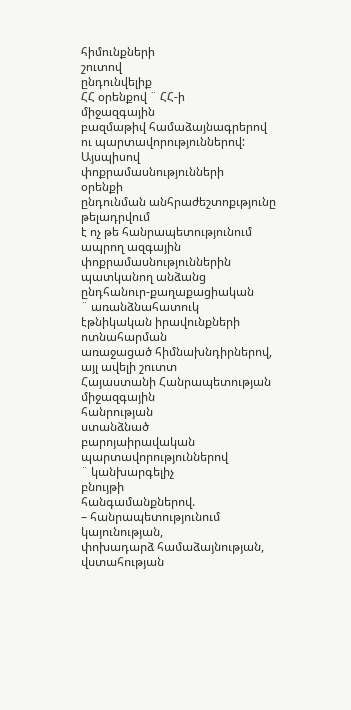հիմունքների
շուտով
ընդունվելիք
ՀՀ օրենքով ¨ ՀՀ-ի
միջազգային
բազմաթիվ համաձայնագրերով
ու պարտավորություններով:
Այսպիսով
փոքրամասնությունների
օրենքի
ընդունման անհրաժեշտոքւթյունը
թելադրվում
է ոչ թե հանրապետությունում
ապրող ազգային
փոքրամասնություններին
պատկանող անձանց
ընդհանուր-քաղաքացիական
¨ առանձնահատուկ
էթնիկական իրավունքների
ոտնահարման
առաջացած հիմնախնդիրներով,
այլ ավելի շուտտ
Հայաստանի Հանրապետության
միջազգային
հանրության
ստանձնած
բարոյաիրավական
պարտավորություններով
¨ կանխարգելիչ
բնույթի
հանգամանքներով.
– հանրապետությունում
կայունության,
փոխադարձ համաձայնության,
վստահության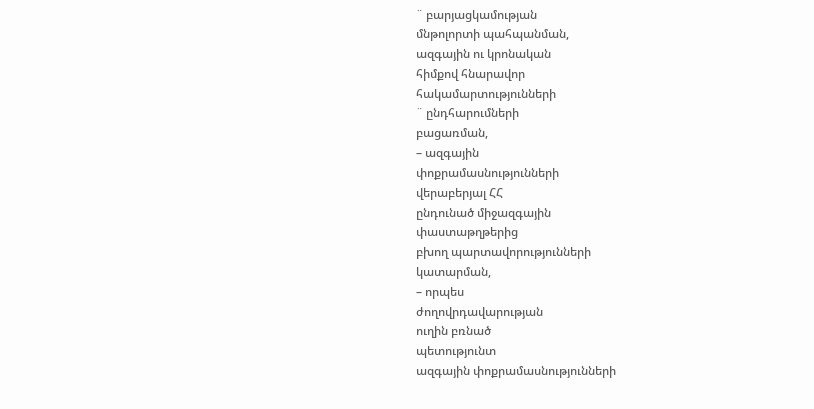¨ բարյացկամության
մնթոլորտի պահպանման,
ազգային ու կրոնական
հիմքով հնարավոր
հակամարտությունների
¨ ընդհարումների
բացառման,
– ազգային
փոքրամասնությունների
վերաբերյալ ՀՀ
ընդունած միջազգային
փաստաթղթերից
բխող պարտավորությունների
կատարման,
– որպես
ժողովրդավարության
ուղին բռնած
պետությունտ
ազգային փոքրամասնությունների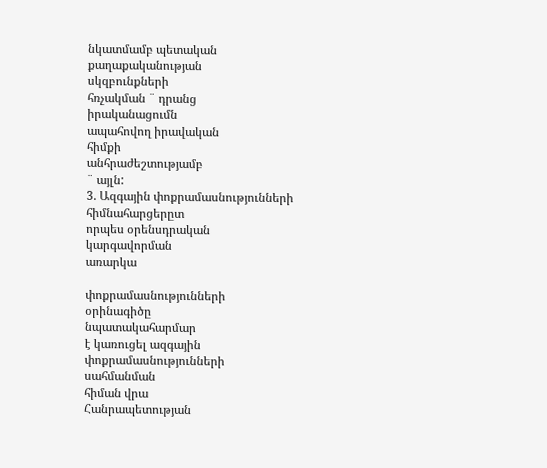նկատմամբ պետական
քաղաքականության
սկզբունքների
հռչակման ¨ դրանց
իրականացումն
ապահովող իրավական
հիմքի
անհրաժեշտությամբ
¨ այլն:
3. Ազգային փոքրամասնությունների
հիմնահարցերըտ
որպես օրենսդրական
կարգավորման
առարկա

փոքրամասնությունների
օրինագիծը
նպատակահարմար
է կառուցել ազգային
փոքրամասնությունների
սահմանման
հիման վրա
Հանրապետության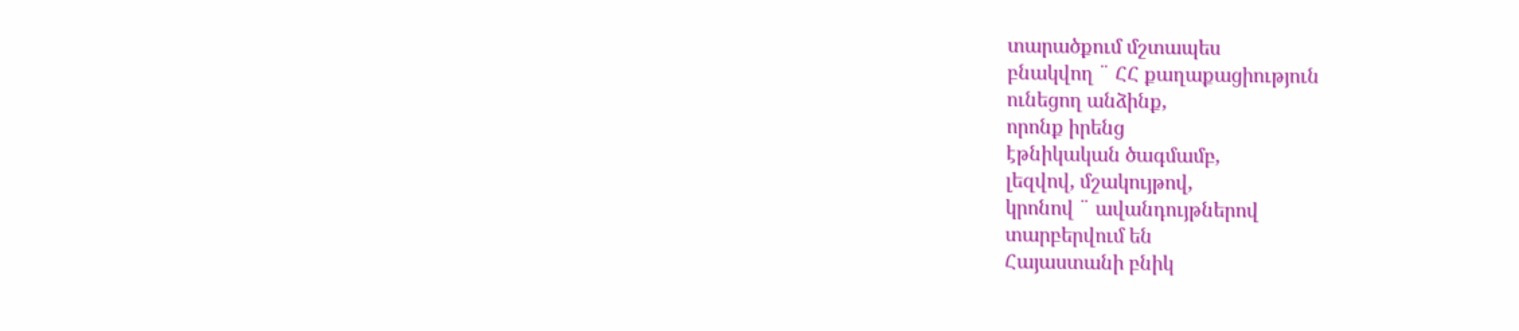տարածքում մշտապես
բնակվող ¨ ՀՀ քաղաքացիություն
ունեցող անձինք,
որոնք իրենց
էթնիկական ծագմամբ,
լեզվով, մշակույթով,
կրոնով ¨ ավանդույթներով
տարբերվում են
Հայաստանի բնիկ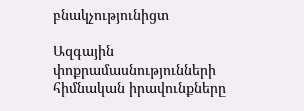բնակչությունիցտ

Ազգային
փոքրամասնությունների
հիմնական իրավունքները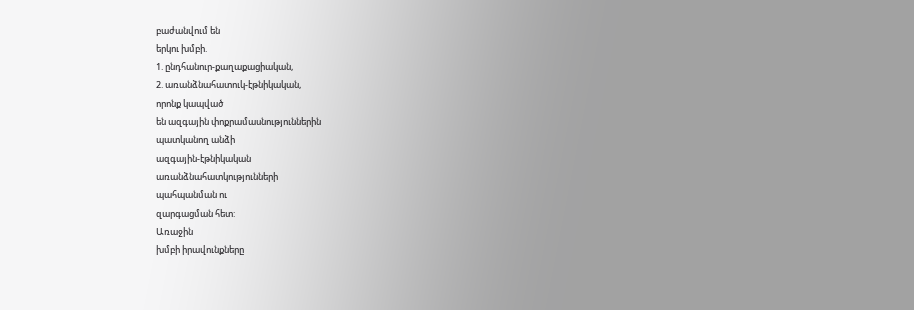բաժանվում են
երկու խմբի.
1. ընդհանուր-քաղաքացիական,
2. առանձնահատուկ-էթնիկական,
որոնք կապված
են ազգային փոքրամասնություններին
պատկանող անձի
ազգային-էթնիկական
առանձնահատկությունների
պահպանման ու
զարգացման հետ:
Առաջին
խմբի իրավունքները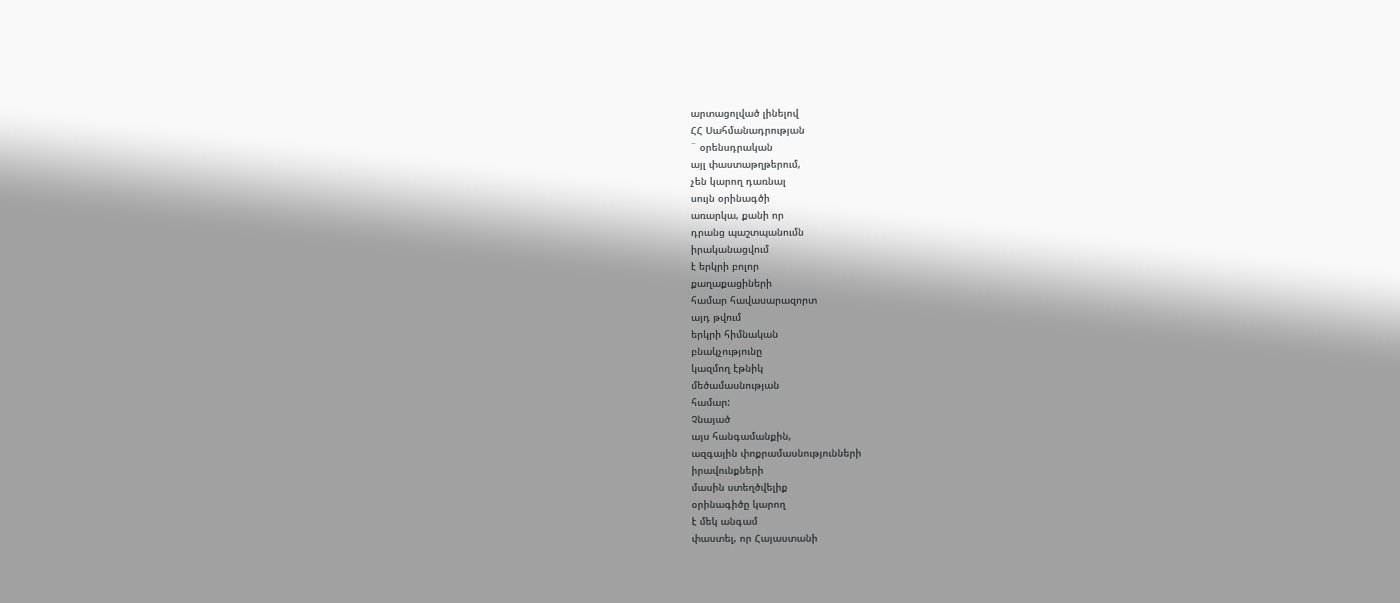արտացոլված լինելով
ՀՀ Սահմանադրության
¨ օրենսդրական
այլ փաստաթղթերում,
չեն կարող դառնալ
սույն օրինագծի
առարկա, քանի որ
դրանց պաշտպանումն
իրականացվում
է երկրի բոլոր
քաղաքացիների
համար հավասարազորտ
այդ թվում
երկրի հիմնական
բնակչությունը
կազմող էթնիկ
մեծամասնության
համար:
Չնայած
այս հանգամանքին,
ազգային փոքրամասնությունների
իրավունքների
մասին ստեղծվելիք
օրինագիծը կարող
է մեկ անգամ
փաստել, որ Հայաստանի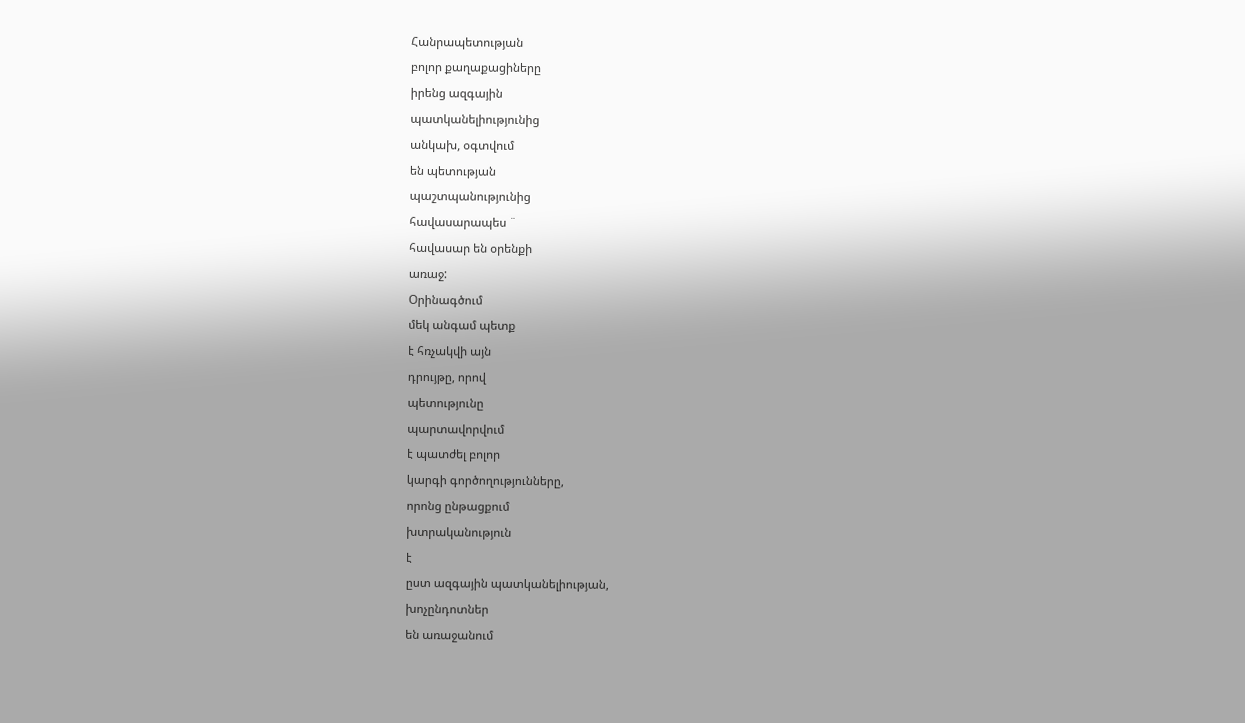Հանրապետության
բոլոր քաղաքացիները
իրենց ազգային
պատկանելիությունից
անկախ, օգտվում
են պետության
պաշտպանությունից
հավասարապես ¨
հավասար են օրենքի
առաջ:
Օրինագծում
մեկ անգամ պետք
է հռչակվի այն
դրույթը, որով
պետությունը
պարտավորվում
է պատժել բոլոր
կարգի գործողությունները,
որոնց ընթացքում
խտրականություն
է
ըստ ազգային պատկանելիության,
խոչընդոտներ
են առաջանում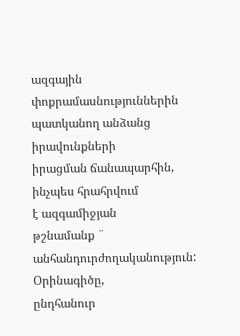ազգային փոքրամասնություններին
պատկանող անձանց
իրավունքների
իրացման ճանապարհին,
ինչպես հրահրվում
է ազգամիջյան
թշնամանք ¨ անհանդուրժողականություն:
Օրինագիծը,
ընդհանուր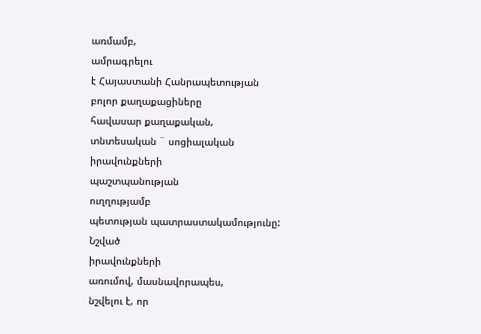առմամբ,
ամրագրելու
է Հայաստանի Հանրապետության
բոլոր քաղաքացիները
հավասար քաղաքական,
տնտեսական ¨ սոցիալական
իրավունքների
պաշտպանության
ուղղությամբ
պետության պատրաստակամությունը:
Նշված
իրավունքների
առումով, մասնավորապես,
նշվելու է, որ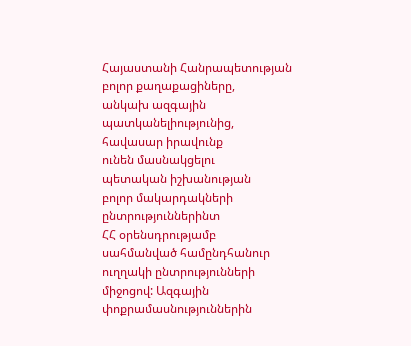Հայաստանի Հանրապետության
բոլոր քաղաքացիները,
անկախ ազգային
պատկանելիությունից,
հավասար իրավունք
ունեն մասնակցելու
պետական իշխանության
բոլոր մակարդակների
ընտրություններինտ
ՀՀ օրենսդրությամբ
սահմանված համընդհանուր
ուղղակի ընտրությունների
միջոցով: Ազգային
փոքրամասնություններին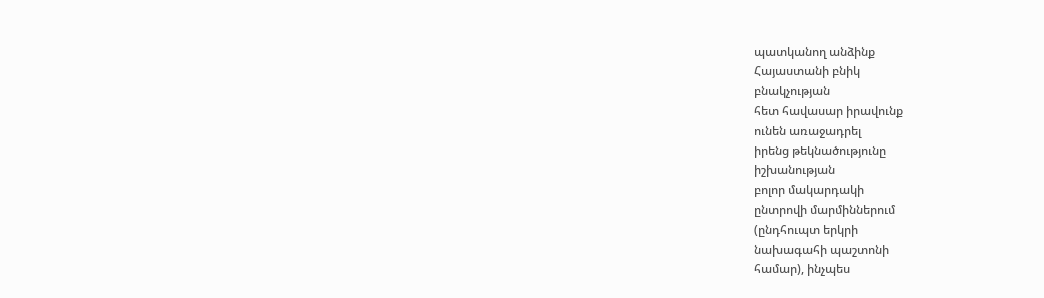պատկանող անձինք
Հայաստանի բնիկ
բնակչության
հետ հավասար իրավունք
ունեն առաջադրել
իրենց թեկնածությունը
իշխանության
բոլոր մակարդակի
ընտրովի մարմիններում
(ընդհուպտ երկրի
նախագահի պաշտոնի
համար), ինչպես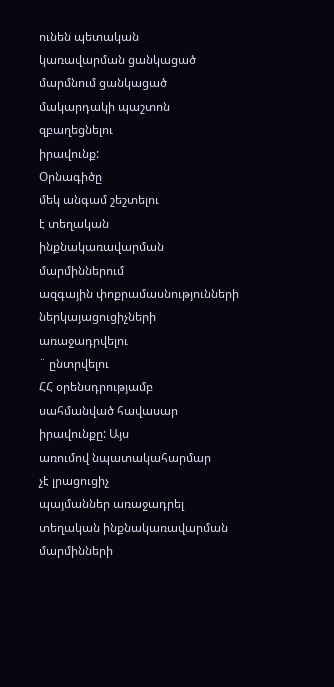ունեն պետական
կառավարման ցանկացած
մարմնում ցանկացած
մակարդակի պաշտոն
զբաղեցնելու
իրավունք:
Օրնագիծը
մեկ անգամ շեշտելու
է տեղական
ինքնակառավարման
մարմիններում
ազգային փոքրամասնությունների
ներկայացուցիչների
առաջադրվելու
¨ ընտրվելու
ՀՀ օրենսդրությամբ
սահմանված հավասար
իրավունքը: Այս
առումով նպատակահարմար
չէ լրացուցիչ
պայմաններ առաջադրել
տեղական ինքնակառավարման
մարմինների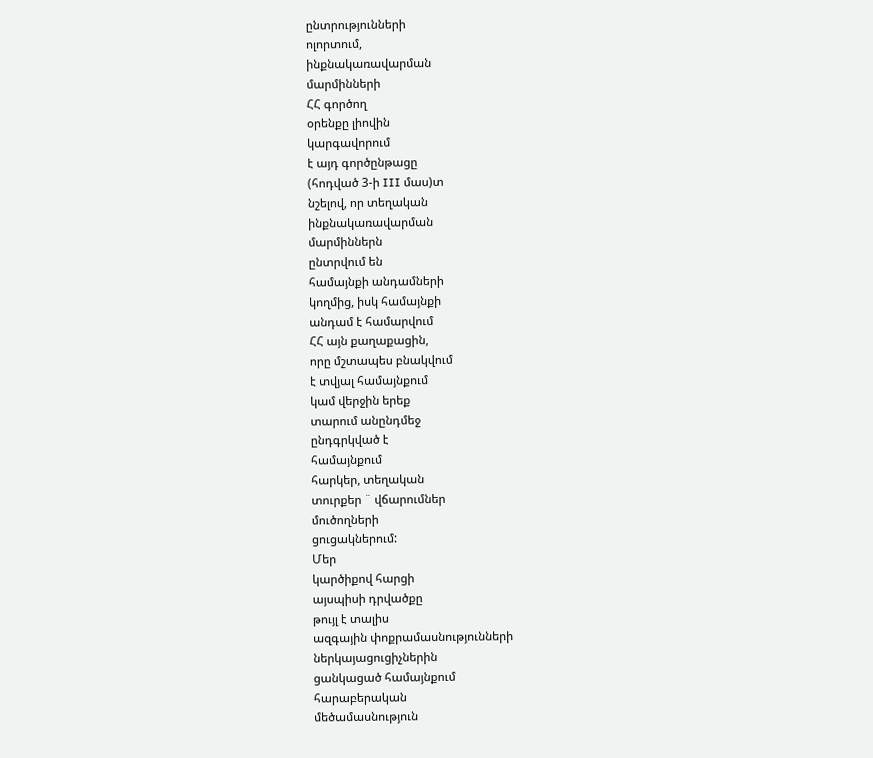ընտրությունների
ոլորտում,
ինքնակառավարման
մարմինների
ՀՀ գործող
օրենքը լիովին
կարգավորում
է այդ գործընթացը
(հոդված 3-ի III մաս)տ
նշելով, որ տեղական
ինքնակառավարման
մարմիններն
ընտրվում են
համայնքի անդամների
կողմից, իսկ համայնքի
անդամ է համարվում
ՀՀ այն քաղաքացին,
որը մշտապես բնակվում
է տվյալ համայնքում
կամ վերջին երեք
տարում անընդմեջ
ընդգրկված է
համայնքում
հարկեր, տեղական
տուրքեր ¨ վճարումներ
մուծողների
ցուցակներում:
Մեր
կարծիքով հարցի
այսպիսի դրվածքը
թույլ է տալիս
ազգային փոքրամասնությունների
ներկայացուցիչներին
ցանկացած համայնքում
հարաբերական
մեծամասնություն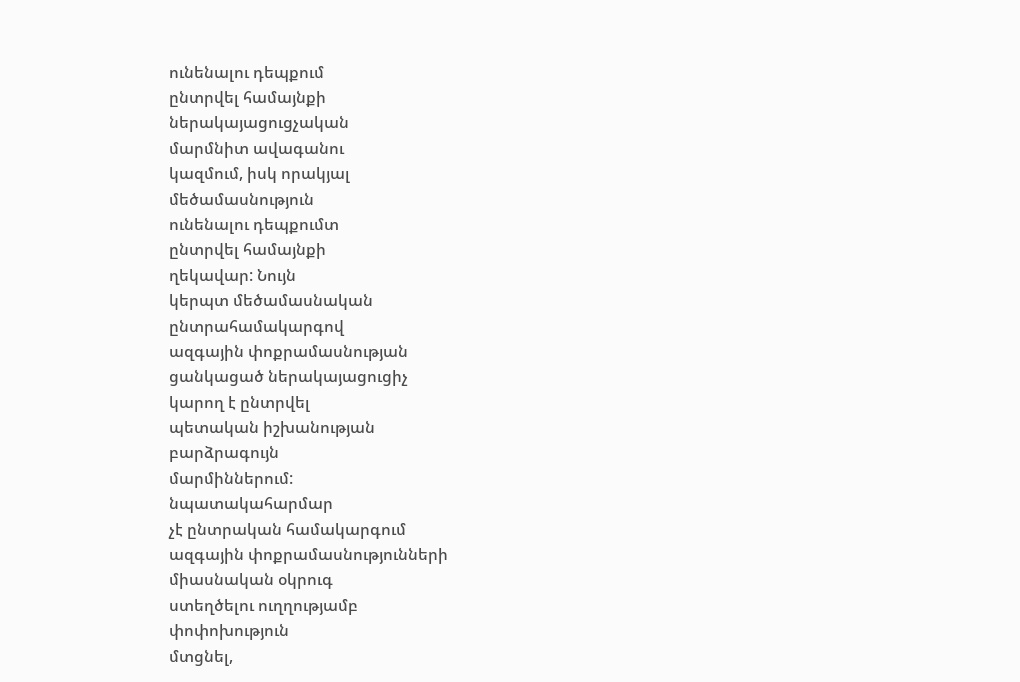ունենալու դեպքում
ընտրվել համայնքի
ներակայացուցչական
մարմնիտ ավագանու
կազմում, իսկ որակյալ
մեծամասնություն
ունենալու դեպքումտ
ընտրվել համայնքի
ղեկավար: Նույն
կերպտ մեծամասնական
ընտրահամակարգով
ազգային փոքրամասնության
ցանկացած ներակայացուցիչ
կարող է ընտրվել
պետական իշխանության
բարձրագույն
մարմիններում:
նպատակահարմար
չէ ընտրական համակարգում
ազգային փոքրամասնությունների
միասնական օկրուգ
ստեղծելու ուղղությամբ
փոփոխություն
մտցնել,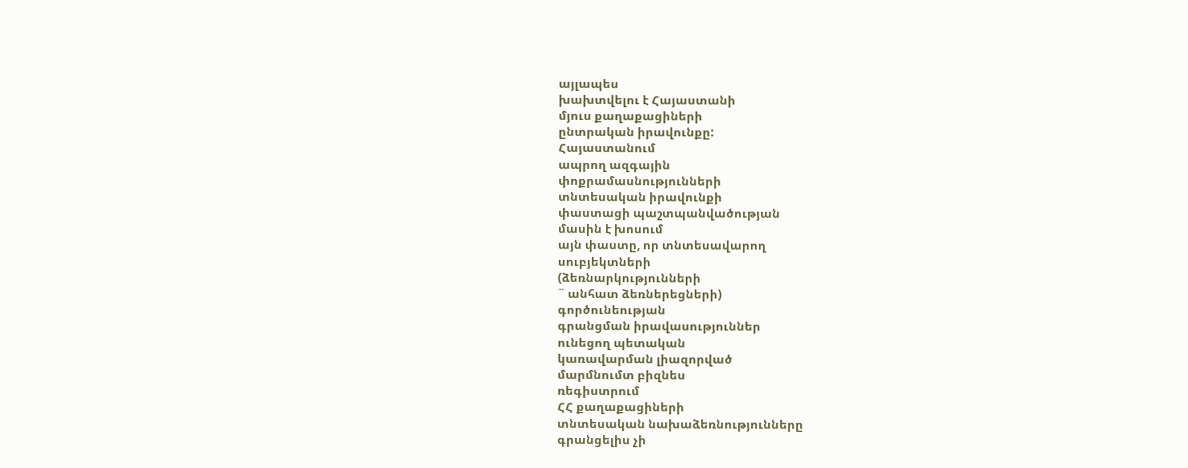այլապես
խախտվելու է Հայաստանի
մյուս քաղաքացիների
ընտրական իրավունքը:
Հայաստանում
ապրող ազգային
փոքրամասնությունների
տնտեսական իրավունքի
փաստացի պաշտպանվածության
մասին է խոսում
այն փաստը, որ տնտեսավարող
սուբյեկտների
(ձեռնարկությունների
¨ անհատ ձեռներեցների)
գործունեության
գրանցման իրավասություններ
ունեցող պետական
կառավարման լիազորված
մարմնումտ բիզնես
ռեգիստրում
ՀՀ քաղաքացիների
տնտեսական նախաձեռնությունները
գրանցելիս չի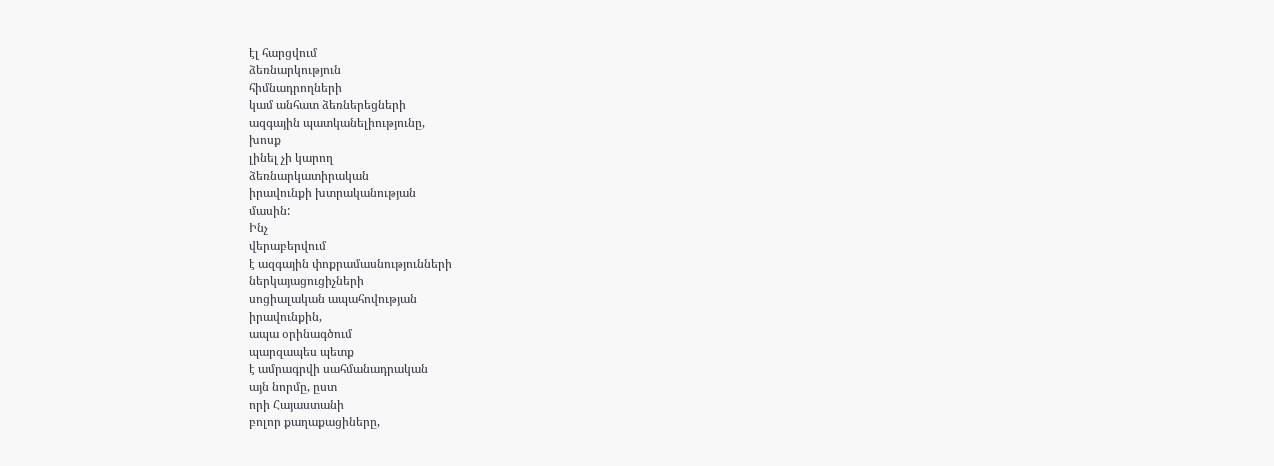էլ հարցվում
ձեռնարկություն
հիմնադրողների
կամ անհատ ձեռներեցների
ազգային պատկանելիությունը,
խոսք
լինել չի կարող
ձեռնարկատիրական
իրավունքի խտրականության
մասին:
Ինչ
վերաբերվում
է ազգային փոքրամասնությունների
ներկայացուցիչների
սոցիալական ապահովության
իրավունքին,
ապա օրինագծում
պարզապես պետք
է ամրագրվի սահմանադրական
այն նորմը, ըստ
որի Հայաստանի
բոլոր քաղաքացիները,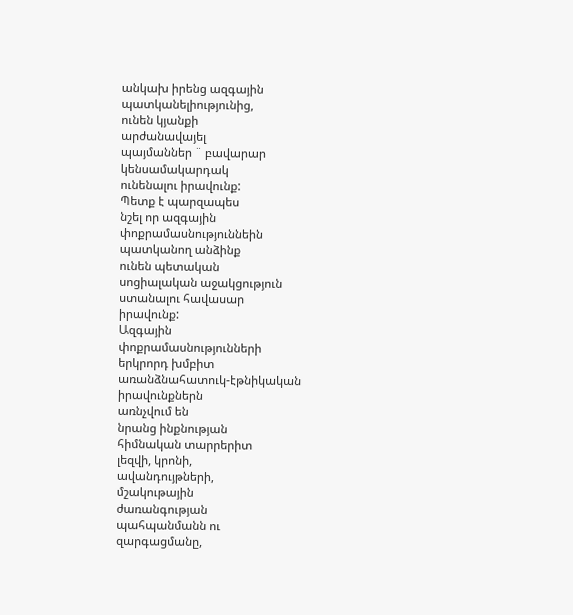անկախ իրենց ազգային
պատկանելիությունից,
ունեն կյանքի
արժանավայել
պայմաններ ¨ բավարար
կենսամակարդակ
ունենալու իրավունք:
Պետք է պարզապես
նշել որ ազգային
փոքրամասնություննեին
պատկանող անձինք
ունեն պետական
սոցիալական աջակցություն
ստանալու հավասար
իրավունք:
Ազգային
փոքրամասնությունների
երկրորդ խմբիտ
առանձնահատուկ-էթնիկական
իրավունքներն
առնչվում են
նրանց ինքնության
հիմնական տարրերիտ
լեզվի, կրոնի,
ավանդույթների,
մշակութային
ժառանգության
պահպանմանն ու
զարգացմանը,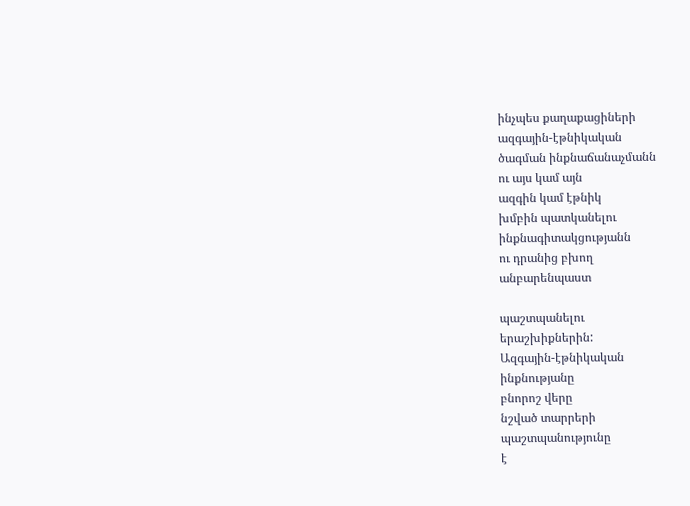ինչպես քաղաքացիների
ազգային-էթնիկական
ծագման ինքնաճանաչմանն
ու այս կամ այն
ազգին կամ էթնիկ
խմբին պատկանելու
ինքնագիտակցությանն
ու դրանից բխող
անբարենպաստ

պաշտպանելու
երաշխիքներին:
Ազգային-էթնիկական
ինքնությանը
բնորոշ վերը
նշված տարրերի
պաշտպանությունը
է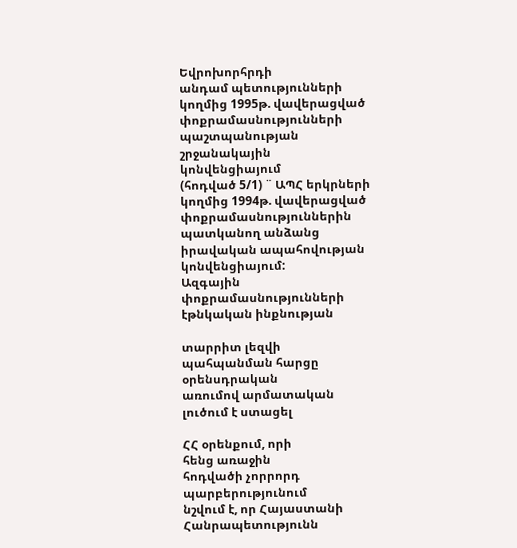Եվրոխորհրդի
անդամ պետությունների
կողմից 1995թ. վավերացված
փոքրամասնությունների
պաշտպանության
շրջանակային
կոնվենցիայում
(հոդված 5/1) ¨ ԱՊՀ երկրների
կողմից 1994թ. վավերացված
փոքրամասնություններին
պատկանող անձանց
իրավական ապահովության
կոնվենցիայում:
Ազգային
փոքրամասնությունների
էթնկական ինքնության

տարրիտ լեզվի
պահպանման հարցը
օրենսդրական
առումով արմատական
լուծում է ստացել

ՀՀ օրենքում, որի
հենց առաջին
հոդվածի չորրորդ
պարբերությունում
նշվում է, որ Հայաստանի
Հանրապետությունն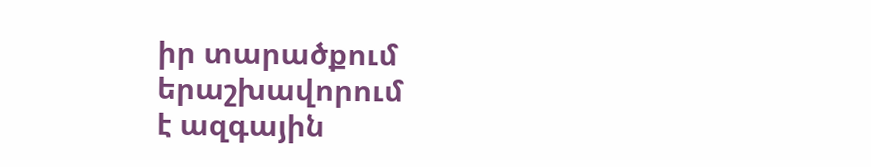իր տարածքում
երաշխավորում
է ազգային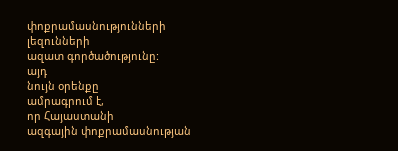փոքրամասնությունների
լեզունների
ազատ գործածությունը:
այդ
նույն օրենքը
ամրագրում է,
որ Հայաստանի
ազգային փոքրամասնության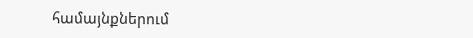համայնքներում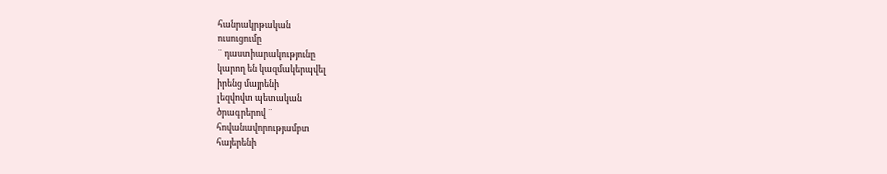հանրակրթական
ուսուցումը
¨ դաստիարակությունը
կարող են կազմակերպվել
իրենց մայրենի
լեզվովտ պետական
ծրագրերով ¨
հովանավորությամբտ
հայերենի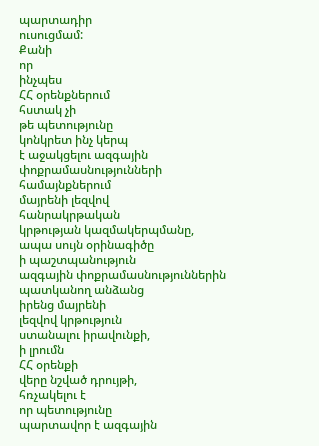պարտադիր
ուսուցմամ:
Քանի
որ
ինչպես
ՀՀ օրենքներում
հստակ չի
թե պետությունը
կոնկրետ ինչ կերպ
է աջակցելու ազգային
փոքրամասնությունների
համայնքներում
մայրենի լեզվով
հանրակրթական
կրթության կազմակերպմանը,
ապա սույն օրինագիծը
ի պաշտպանություն
ազգային փոքրամասնություններին
պատկանող անձանց
իրենց մայրենի
լեզվով կրթություն
ստանալու իրավունքի,
ի լրումն
ՀՀ օրենքի
վերը նշված դրույթի,
հռչակելու է
որ պետությունը
պարտավոր է ազգային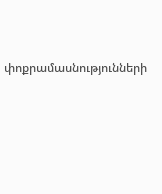փոքրամասնությունների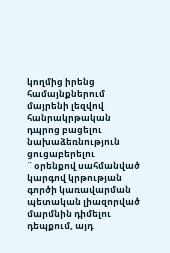կողմից իրենց
համայնքներում
մայրենի լեզվով
հանրակրթական
դպրոց բացելու
նախաձեռնություն
ցուցաբերելու
¨ օրենքով սահմանված
կարգով կրթության
գործի կառավարման
պետական լիազորված
մարմնին դիմելու
դեպքում, այդ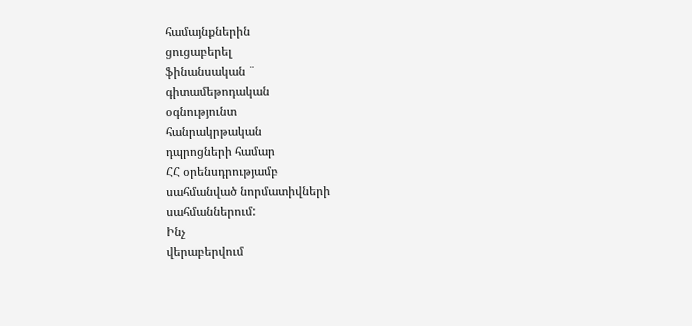համայնքներին
ցուցաբերել
ֆինանսական ¨
գիտամեթոդական
օգնությունտ
հանրակրթական
դպրոցների համար
ՀՀ օրենսդրությամբ
սահմանված նորմատիվների
սահմաններում:
Ինչ
վերաբերվում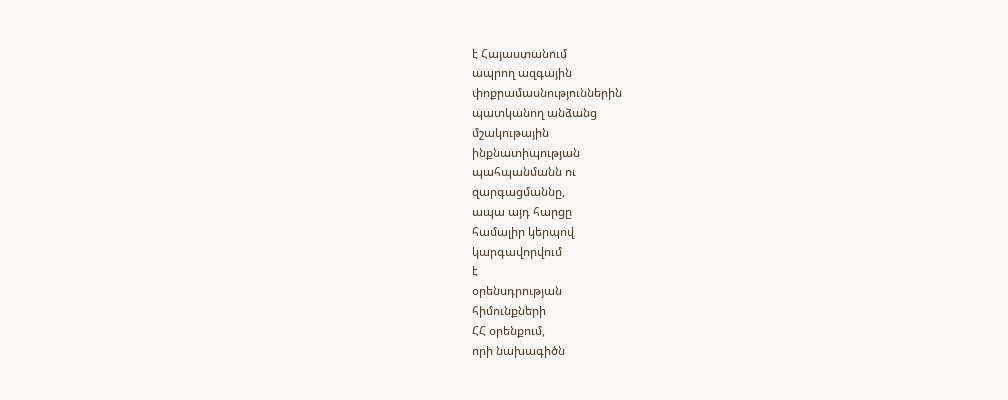է Հայաստանում
ապրող ազգային
փոքրամասնություններին
պատկանող անձանց
մշակութային
ինքնատիպության
պահպանմանն ու
զարգացմաննը,
ապա այդ հարցը
համալիր կերպով
կարգավորվում
է
օրենսդրության
հիմունքների
ՀՀ օրենքում,
որի նախագիծն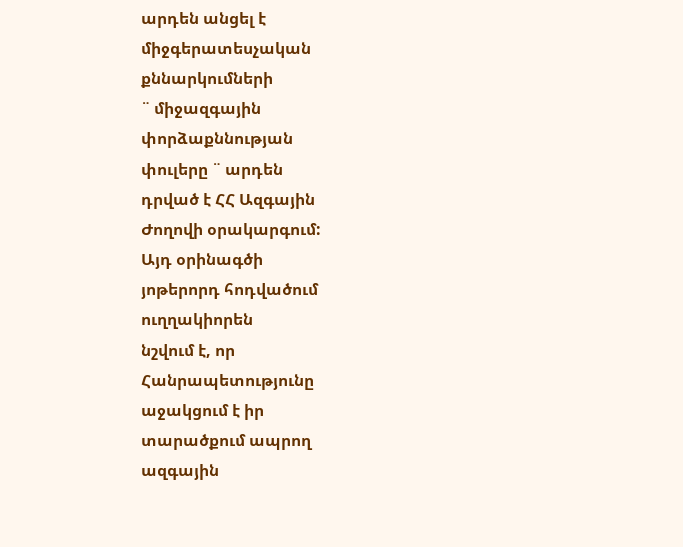արդեն անցել է
միջգերատեսչական
քննարկումների
¨ միջազգային
փորձաքննության
փուլերը ¨ արդեն
դրված է ՀՀ Ազգային
Ժողովի օրակարգում:
Այդ օրինագծի
յոթերորդ հոդվածում
ուղղակիորեն
նշվում է, որ
Հանրապետությունը
աջակցում է իր
տարածքում ապրող
ազգային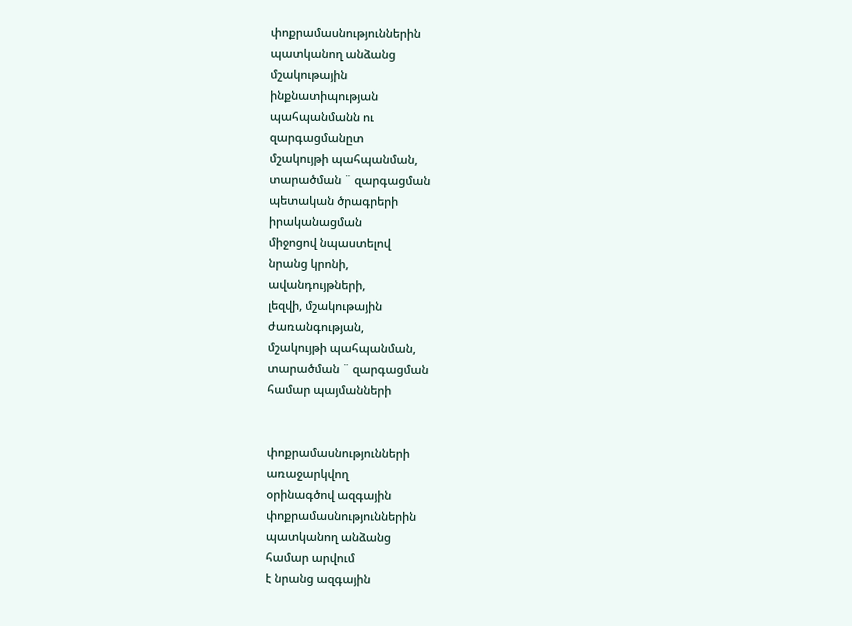փոքրամասնություններին
պատկանող անձանց
մշակութային
ինքնատիպության
պահպանմանն ու
զարգացմանըտ
մշակույթի պահպանման,
տարածման ¨ զարգացման
պետական ծրագրերի
իրականացման
միջոցով նպաստելով
նրանց կրոնի,
ավանդույթների,
լեզվի, մշակութային
ժառանգության,
մշակույթի պահպանման,
տարածման ¨ զարգացման
համար պայմանների


փոքրամասնությունների
առաջարկվող
օրինագծով ազգային
փոքրամասնություններին
պատկանող անձանց
համար արվում
է նրանց ազգային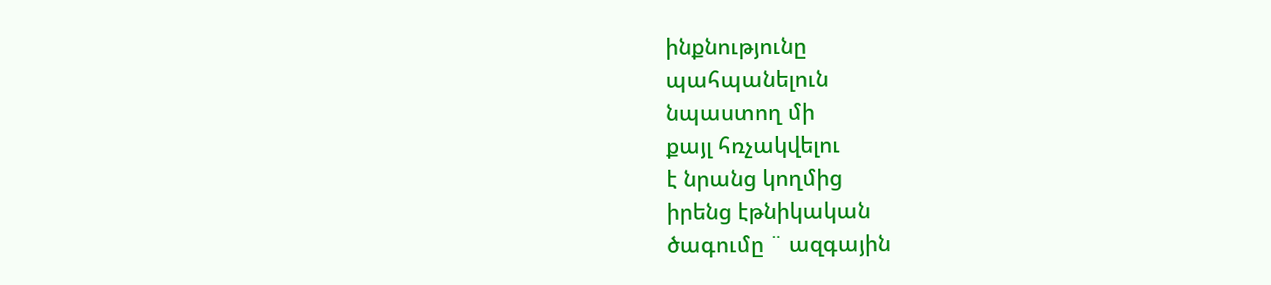ինքնությունը
պահպանելուն
նպաստող մի
քայլ հռչակվելու
է նրանց կողմից
իրենց էթնիկական
ծագումը ¨ ազգային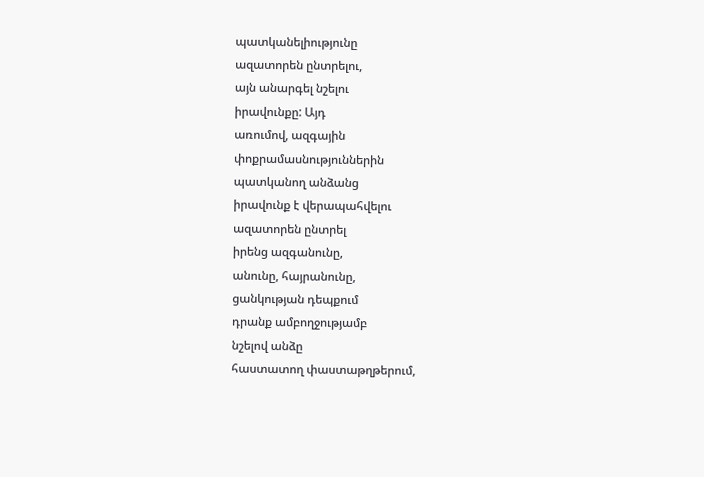պատկանելիությունը
ազատորեն ընտրելու,
այն անարգել նշելու
իրավունքը: Այդ
առումով, ազգային
փոքրամասնություններին
պատկանող անձանց
իրավունք է վերապահվելու
ազատորեն ընտրել
իրենց ազգանունը,
անունը, հայրանունը,
ցանկության դեպքում
դրանք ամբողջությամբ
նշելով անձը
հաստատող փաստաթղթերում,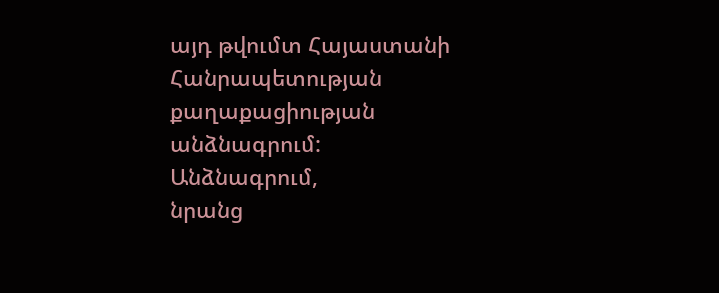այդ թվումտ Հայաստանի
Հանրապետության
քաղաքացիության
անձնագրում:
Անձնագրում,
նրանց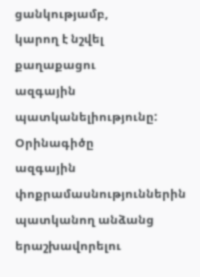ցանկությամբ,
կարող է նշվել
քաղաքացու
ազգային պատկանելիությունը:
Օրինագիծը
ազգային փոքրամասնություններին
պատկանող անձանց
երաշխավորելու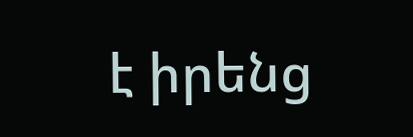է իրենց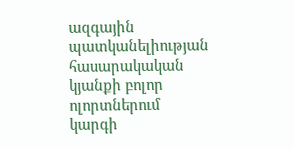ազգային
պատկանելիության
հասարակական
կյանքի բոլոր
ոլորտներում
կարգի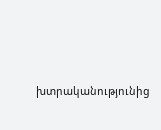խտրականությունից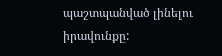պաշտպանված լինելու
իրավունքը: